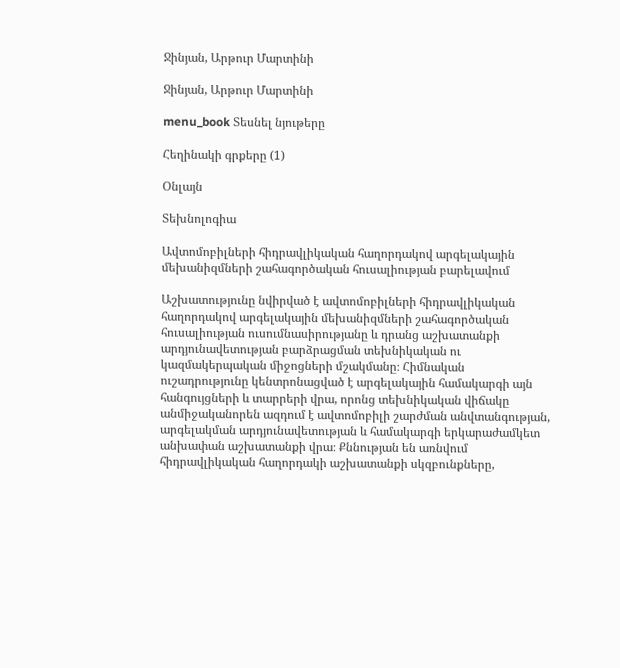Ջինյան, Արթուր Մարտինի

Ջինյան, Արթուր Մարտինի

menu_book Տեսնել նյութերը

Հեղինակի գրքերը (1)

Օնլայն

Տեխնոլոգիա

Ավտոմոբիլների հիդրավլիկական հաղորդակով արգելակային մեխանիզմների շահագործական հուսալիության բարելավում

Աշխատությունը նվիրված է ավտոմոբիլների հիդրավլիկական հաղորդակով արգելակային մեխանիզմների շահագործական հուսալիության ուսումնասիրությանը և դրանց աշխատանքի արդյունավետության բարձրացման տեխնիկական ու կազմակերպական միջոցների մշակմանը։ Հիմնական ուշադրությունը կենտրոնացված է արգելակային համակարգի այն հանգույցների և տարրերի վրա, որոնց տեխնիկական վիճակը անմիջականորեն ազդում է ավտոմոբիլի շարժման անվտանգության, արգելակման արդյունավետության և համակարգի երկարաժամկետ անխափան աշխատանքի վրա։ Քննության են առնվում հիդրավլիկական հաղորդակի աշխատանքի սկզբունքները,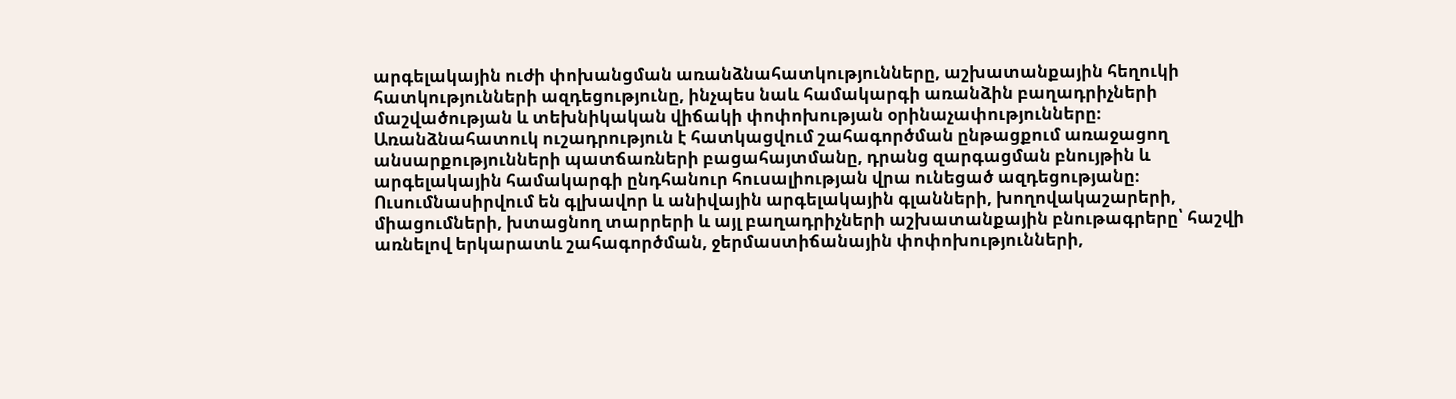արգելակային ուժի փոխանցման առանձնահատկությունները, աշխատանքային հեղուկի հատկությունների ազդեցությունը, ինչպես նաև համակարգի առանձին բաղադրիչների մաշվածության և տեխնիկական վիճակի փոփոխության օրինաչափությունները։ Առանձնահատուկ ուշադրություն է հատկացվում շահագործման ընթացքում առաջացող անսարքությունների պատճառների բացահայտմանը, դրանց զարգացման բնույթին և արգելակային համակարգի ընդհանուր հուսալիության վրա ունեցած ազդեցությանը։ Ուսումնասիրվում են գլխավոր և անիվային արգելակային գլանների, խողովակաշարերի, միացումների, խտացնող տարրերի և այլ բաղադրիչների աշխատանքային բնութագրերը՝ հաշվի առնելով երկարատև շահագործման, ջերմաստիճանային փոփոխությունների,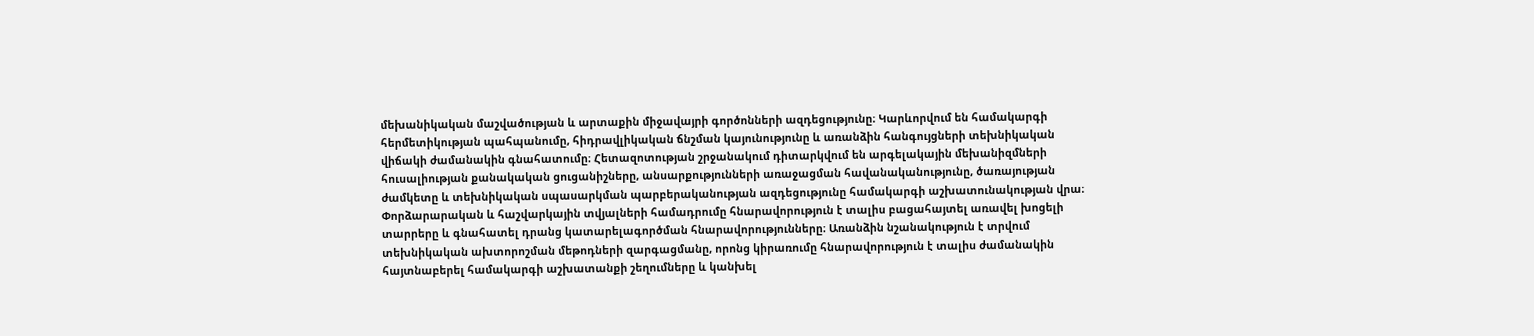մեխանիկական մաշվածության և արտաքին միջավայրի գործոնների ազդեցությունը։ Կարևորվում են համակարգի հերմետիկության պահպանումը, հիդրավլիկական ճնշման կայունությունը և առանձին հանգույցների տեխնիկական վիճակի ժամանակին գնահատումը։ Հետազոտության շրջանակում դիտարկվում են արգելակային մեխանիզմների հուսալիության քանակական ցուցանիշները, անսարքությունների առաջացման հավանականությունը, ծառայության ժամկետը և տեխնիկական սպասարկման պարբերականության ազդեցությունը համակարգի աշխատունակության վրա։ Փորձարարական և հաշվարկային տվյալների համադրումը հնարավորություն է տալիս բացահայտել առավել խոցելի տարրերը և գնահատել դրանց կատարելագործման հնարավորությունները։ Առանձին նշանակություն է տրվում տեխնիկական ախտորոշման մեթոդների զարգացմանը, որոնց կիրառումը հնարավորություն է տալիս ժամանակին հայտնաբերել համակարգի աշխատանքի շեղումները և կանխել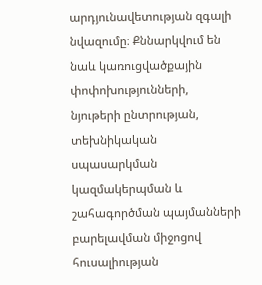արդյունավետության զգալի նվազումը։ Քննարկվում են նաև կառուցվածքային փոփոխությունների, նյութերի ընտրության, տեխնիկական սպասարկման կազմակերպման և շահագործման պայմանների բարելավման միջոցով հուսալիության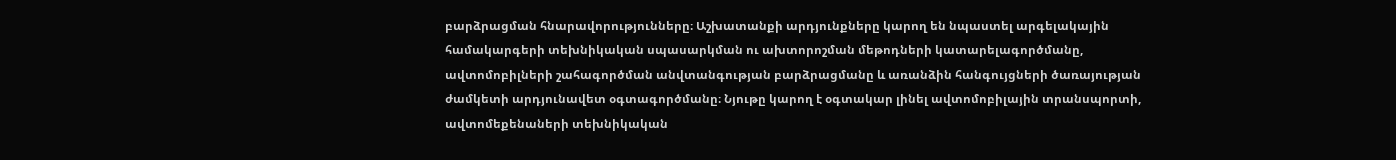բարձրացման հնարավորությունները։ Աշխատանքի արդյունքները կարող են նպաստել արգելակային համակարգերի տեխնիկական սպասարկման ու ախտորոշման մեթոդների կատարելագործմանը, ավտոմոբիլների շահագործման անվտանգության բարձրացմանը և առանձին հանգույցների ծառայության ժամկետի արդյունավետ օգտագործմանը։ Նյութը կարող է օգտակար լինել ավտոմոբիլային տրանսպորտի, ավտոմեքենաների տեխնիկական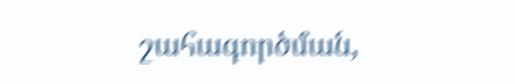շահագործման,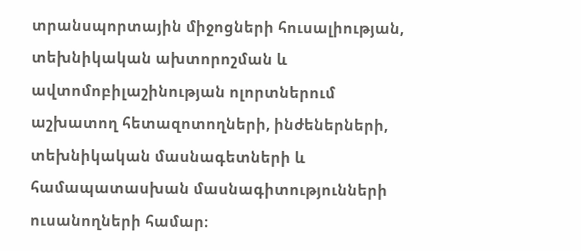տրանսպորտային միջոցների հուսալիության, տեխնիկական ախտորոշման և ավտոմոբիլաշինության ոլորտներում աշխատող հետազոտողների, ինժեներների, տեխնիկական մասնագետների և համապատասխան մասնագիտությունների ուսանողների համար։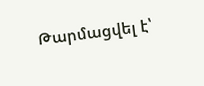Թարմացվել է՝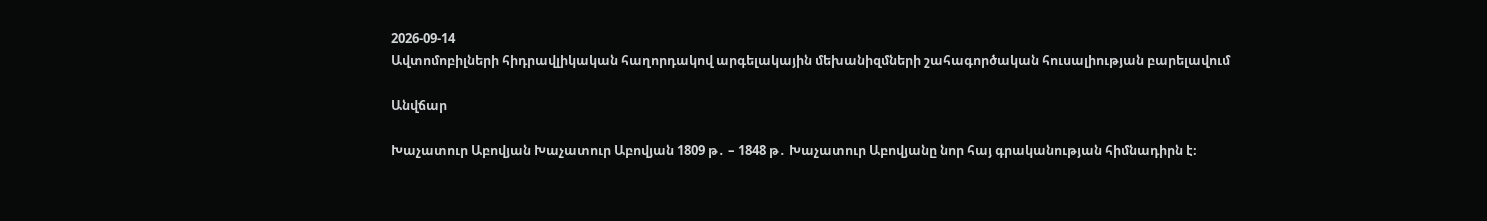2026-09-14
Ավտոմոբիլների հիդրավլիկական հաղորդակով արգելակային մեխանիզմների շահագործական հուսալիության բարելավում

Անվճար

Խաչատուր Աբովյան Խաչատուր Աբովյան 1809 թ․ – 1848 թ․ Խաչատուր Աբովյանը նոր հայ գրականության հիմնադիրն է։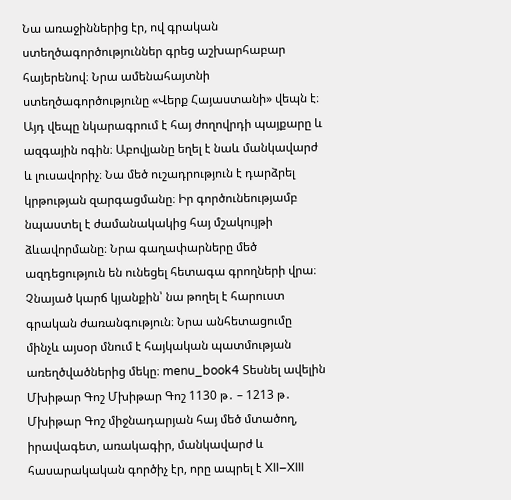Նա առաջիններից էր, ով գրական ստեղծագործություններ գրեց աշխարհաբար հայերենով։ Նրա ամենահայտնի ստեղծագործությունը «Վերք Հայաստանի» վեպն է։ Այդ վեպը նկարագրում է հայ ժողովրդի պայքարը և ազգային ոգին։ Աբովյանը եղել է նաև մանկավարժ և լուսավորիչ։ Նա մեծ ուշադրություն է դարձրել կրթության զարգացմանը։ Իր գործունեությամբ նպաստել է ժամանակակից հայ մշակույթի ձևավորմանը։ Նրա գաղափարները մեծ ազդեցություն են ունեցել հետագա գրողների վրա։ Չնայած կարճ կյանքին՝ նա թողել է հարուստ գրական ժառանգություն։ Նրա անհետացումը մինչև այսօր մնում է հայկական պատմության առեղծվածներից մեկը։ menu_book4 Տեսնել ավելին Մխիթար Գոշ Մխիթար Գոշ 1130 թ․ – 1213 թ․ Մխիթար Գոշ միջնադարյան հայ մեծ մտածող, իրավագետ, առակագիր, մանկավարժ և հասարակական գործիչ էր, որը ապրել է XII–XIII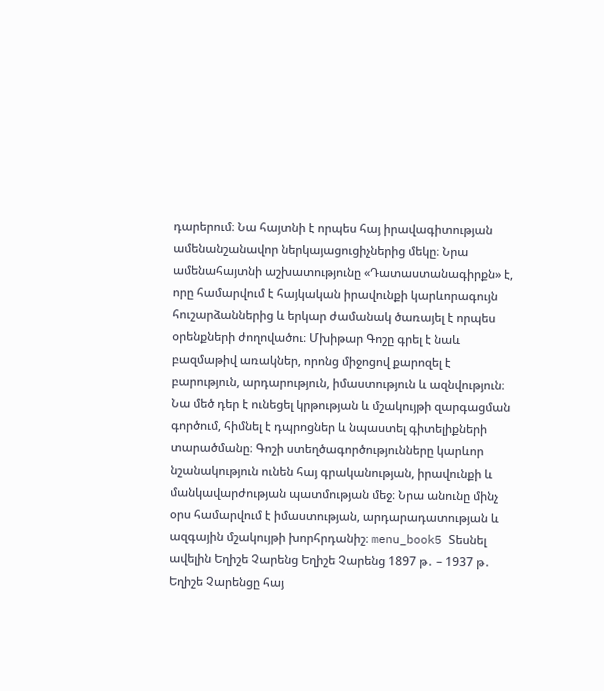դարերում։ Նա հայտնի է որպես հայ իրավագիտության ամենանշանավոր ներկայացուցիչներից մեկը։ Նրա ամենահայտնի աշխատությունը «Դատաստանագիրքն» է, որը համարվում է հայկական իրավունքի կարևորագույն հուշարձաններից և երկար ժամանակ ծառայել է որպես օրենքների ժողովածու։ Մխիթար Գոշը գրել է նաև բազմաթիվ առակներ, որոնց միջոցով քարոզել է բարություն, արդարություն, իմաստություն և ազնվություն։ Նա մեծ դեր է ունեցել կրթության և մշակույթի զարգացման գործում, հիմնել է դպրոցներ և նպաստել գիտելիքների տարածմանը։ Գոշի ստեղծագործությունները կարևոր նշանակություն ունեն հայ գրականության, իրավունքի և մանկավարժության պատմության մեջ։ Նրա անունը մինչ օրս համարվում է իմաստության, արդարադատության և ազգային մշակույթի խորհրդանիշ։ menu_book5 Տեսնել ավելին Եղիշե Չարենց Եղիշե Չարենց 1897 թ․ – 1937 թ․ Եղիշե Չարենցը հայ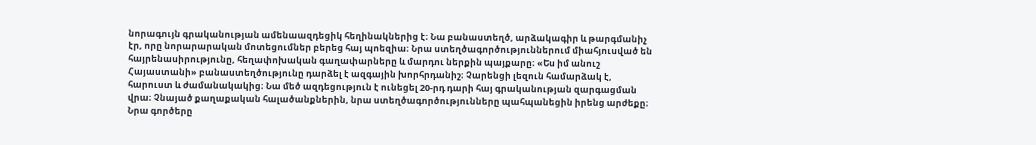նորագույն գրականության ամենաազդեցիկ հեղինակներից է։ Նա բանաստեղծ, արձակագիր և թարգմանիչ էր, որը նորարարական մոտեցումներ բերեց հայ պոեզիա։ Նրա ստեղծագործություններում միահյուսված են հայրենասիրությունը, հեղափոխական գաղափարները և մարդու ներքին պայքարը։ «Ես իմ անուշ Հայաստանի» բանաստեղծությունը դարձել է ազգային խորհրդանիշ։ Չարենցի լեզուն համարձակ է, հարուստ և ժամանակակից։ Նա մեծ ազդեցություն է ունեցել 20-րդ դարի հայ գրականության զարգացման վրա։ Չնայած քաղաքական հալածանքներին, նրա ստեղծագործությունները պահպանեցին իրենց արժեքը։ Նրա գործերը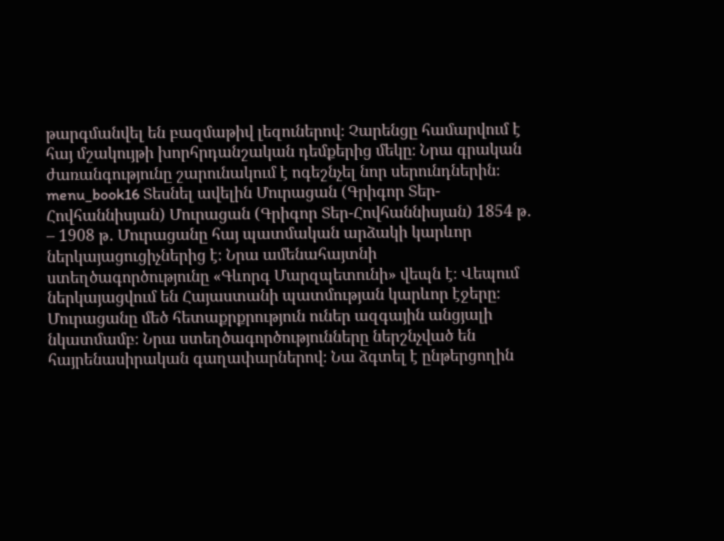թարգմանվել են բազմաթիվ լեզուներով։ Չարենցը համարվում է հայ մշակույթի խորհրդանշական դեմքերից մեկը։ Նրա գրական ժառանգությունը շարունակում է ոգեշնչել նոր սերունդներին։ menu_book16 Տեսնել ավելին Մուրացան (Գրիգոր Տեր-Հովհաննիսյան) Մուրացան (Գրիգոր Տեր-Հովհաննիսյան) 1854 թ․ – 1908 թ․ Մուրացանը հայ պատմական արձակի կարևոր ներկայացուցիչներից է։ Նրա ամենահայտնի ստեղծագործությունը «Գևորգ Մարզպետունի» վեպն է։ Վեպում ներկայացվում են Հայաստանի պատմության կարևոր էջերը։ Մուրացանը մեծ հետաքրքրություն ուներ ազգային անցյալի նկատմամբ։ Նրա ստեղծագործությունները ներշնչված են հայրենասիրական գաղափարներով։ Նա ձգտել է ընթերցողին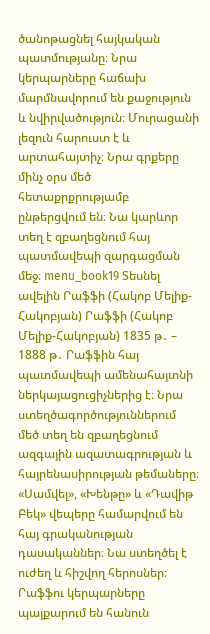ծանոթացնել հայկական պատմությանը։ Նրա կերպարները հաճախ մարմնավորում են քաջություն և նվիրվածություն։ Մուրացանի լեզուն հարուստ է և արտահայտիչ։ Նրա գրքերը մինչ օրս մեծ հետաքրքրությամբ ընթերցվում են։ Նա կարևոր տեղ է զբաղեցնում հայ պատմավեպի զարգացման մեջ։ menu_book19 Տեսնել ավելին Րաֆֆի (Հակոբ Մելիք-Հակոբյան) Րաֆֆի (Հակոբ Մելիք-Հակոբյան) 1835 թ․ – 1888 թ․ Րաֆֆին հայ պատմավեպի ամենահայտնի ներկայացուցիչներից է։ Նրա ստեղծագործություններում մեծ տեղ են զբաղեցնում ազգային ազատագրության և հայրենասիրության թեմաները։ «Սամվել», «Խենթը» և «Դավիթ Բեկ» վեպերը համարվում են հայ գրականության դասականներ։ Նա ստեղծել է ուժեղ և հիշվող հերոսներ։ Րաֆֆու կերպարները պայքարում են հանուն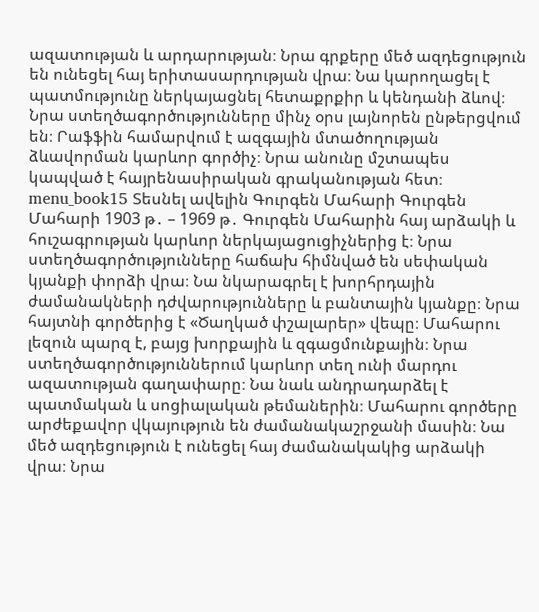ազատության և արդարության։ Նրա գրքերը մեծ ազդեցություն են ունեցել հայ երիտասարդության վրա։ Նա կարողացել է պատմությունը ներկայացնել հետաքրքիր և կենդանի ձևով։ Նրա ստեղծագործությունները մինչ օրս լայնորեն ընթերցվում են։ Րաֆֆին համարվում է ազգային մտածողության ձևավորման կարևոր գործիչ։ Նրա անունը մշտապես կապված է հայրենասիրական գրականության հետ։ menu_book15 Տեսնել ավելին Գուրգեն Մահարի Գուրգեն Մահարի 1903 թ․ – 1969 թ․ Գուրգեն Մահարին հայ արձակի և հուշագրության կարևոր ներկայացուցիչներից է։ Նրա ստեղծագործությունները հաճախ հիմնված են սեփական կյանքի փորձի վրա։ Նա նկարագրել է խորհրդային ժամանակների դժվարությունները և բանտային կյանքը։ Նրա հայտնի գործերից է «Ծաղկած փշալարեր» վեպը։ Մահարու լեզուն պարզ է, բայց խորքային և զգացմունքային։ Նրա ստեղծագործություններում կարևոր տեղ ունի մարդու ազատության գաղափարը։ Նա նաև անդրադարձել է պատմական և սոցիալական թեմաներին։ Մահարու գործերը արժեքավոր վկայություն են ժամանակաշրջանի մասին։ Նա մեծ ազդեցություն է ունեցել հայ ժամանակակից արձակի վրա։ Նրա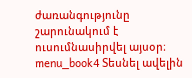ժառանգությունը շարունակում է ուսումնասիրվել այսօր։ menu_book4 Տեսնել ավելին